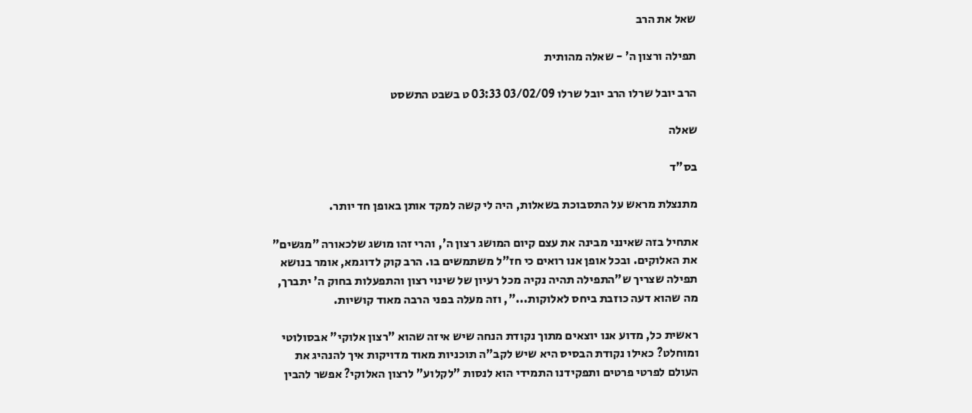שאל את הרב

תפילה ורצון ה' - שאלה מהותית

הרב יובל שרלו הרב יובל שרלו 03/02/09 03:33 ט בשבט התשסט

שאלה

בס"ד

מתנצלת מראש על התסבוכת בשאלות, היה לי קשה למקד אותן באופן חד יותר.

אתחיל בזה שאינני מבינה את עצם קיום המושג רצון ה', והרי זהו מושג שלכאורה "מגשים" את האלוקים. ובכל אופן אנו רואים כי חז"ל משתמשים בו. הרב קוק לדוגמא, אומר בנושא תפילה שצריך ש"התפילה תהיה נקיה מכל רעיון של שינוי רצון והתפעלות בחוק ה' יתברך, מה שהוא דעה כוזבת ביחס לאלוקות...", וזה מעלה בפני הרבה מאוד קושיות.

ראשית כל, מדוע אנו יוצאים מתוך נקודת הנחה שיש איזה שהוא "רצון אלוקי" אבסולוטי ומוחלט? כאילו נקודת הבסיס היא שיש לקב"ה תוכניות מאוד מדויקות איך להנהיג את העולם לפרטי פרטים ותפקידנו התמידי הוא לנסות "לקלוע" לרצון האלוקי? אפשר להבין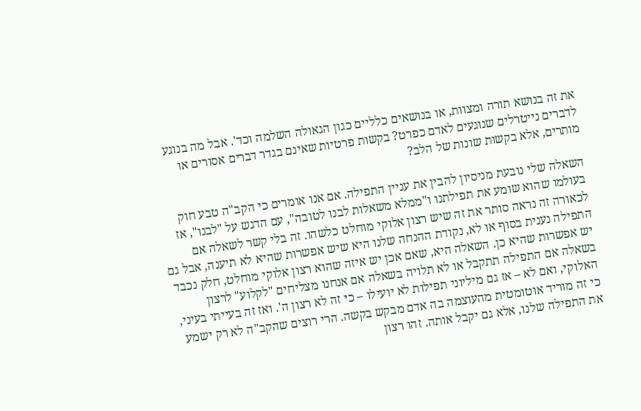את זה בנושא תורה ומצוות, או בנושאים כלליים כגון הגאולה השלמה וכד'. אבל מה בנוגע לדברים נייטרלים שנוגעים לאדם כפרט? בקשות פרטיות שאינם בגדר דברים אסורים או מותרים, אלא בקשות שונות של הלב?

השאלה שלי נובעת מניסיון להבין את עניין התפילה. אם אנו אומרים כי הקב"ה טבע חוק בעולמו שהוא שומע את תפילתנו ו"ממלא משאלות לבנו לטובה", עם הדגש על "לבנו", אז לכאורה זה נראה סותר את זה שיש רצון אלוקי מוחלט כלשהו. זה בלי קשר לשאלה אם התפילה נענית בסוף או לא, נקודת ההנחה שלנו היא שיש אפשרות שהיא לא תיענה, אבל גם יש אפשרות שהיא כן. השאלה היא, שאם אכן יש איזה שהוא רצון אלוקי מוחלט, חלק נכבד בשאלה אם התפילה תתקבל או לא תלויה בשאלה אם אנחנו מצליחים "לקלוע" לרצון האלוקי, ואם לא – אז גם מיליוני תפילות לא יועילו – כי זה לא רצון ה'. ואז זה בעייתי בעיני, כי זה מוריד אוטומטית מהעוצמה בה אדם מבקש בקשה. הרי רוצים שהקב"ה לא רק ישמע את התפילה שלנו, אלא גם יקבל אותה. זהו רצון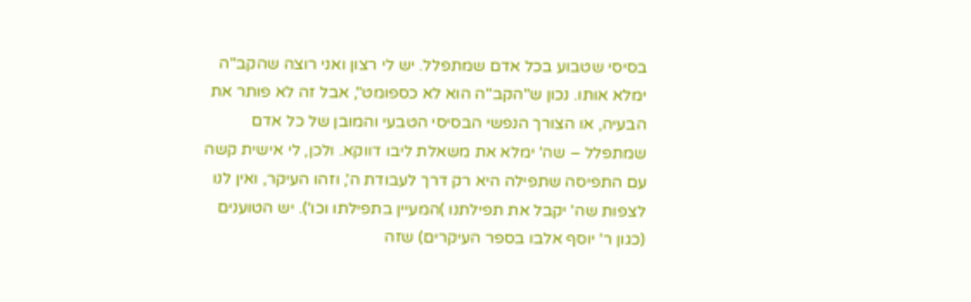בסיסי שטבוע בכל אדם שמתפלל. יש לי רצון ואני רוצה שהקב"ה ימלא אותו. נכון ש"הקב"ה הוא לא כספומט", אבל זה לא פותר את הבעיה, או הצורך הנפשי הבסיסי הטבעי והמובן של כל אדם שמתפלל – שה' ימלא את משאלת ליבו דווקא. ולכן, לי אישית קשה עם התפיסה שתפילה היא רק דרך לעבודת ה', וזהו העיקר, ואין לנו לצפות שה' יקבל את תפילתנו )המעיין בתפילתו וכו'). יש הטוענים (כגון ר' יוסף אלבו בספר העיקרים) שזה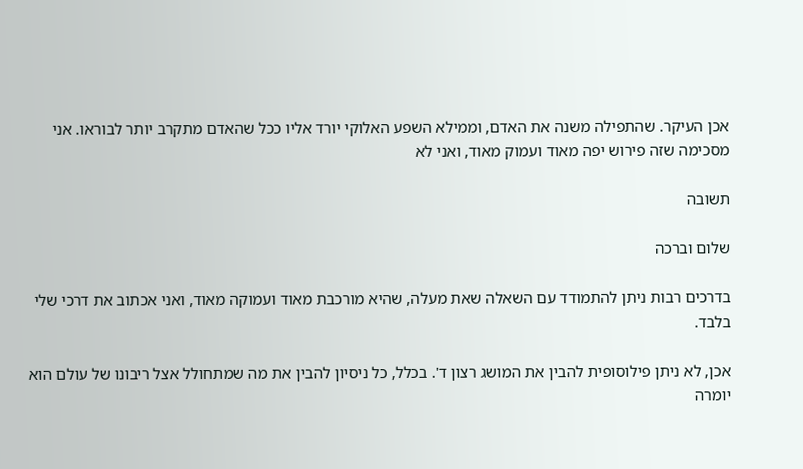אכן העיקר. שהתפילה משנה את האדם, וממילא השפע האלוקי יורד אליו ככל שהאדם מתקרב יותר לבוראו. אני מסכימה שזה פירוש יפה מאוד ועמוק מאוד, ואני לא

תשובה

שלום וברכה

בדרכים רבות ניתן להתמודד עם השאלה שאת מעלה, שהיא מורכבת מאוד ועמוקה מאוד, ואני אכתוב את דרכי שלי בלבד.

אכן, לא ניתן פילוסופית להבין את המושג רצון ד'. בכלל, כל ניסיון להבין את מה שמתחולל אצל ריבונו של עולם הוא יומרה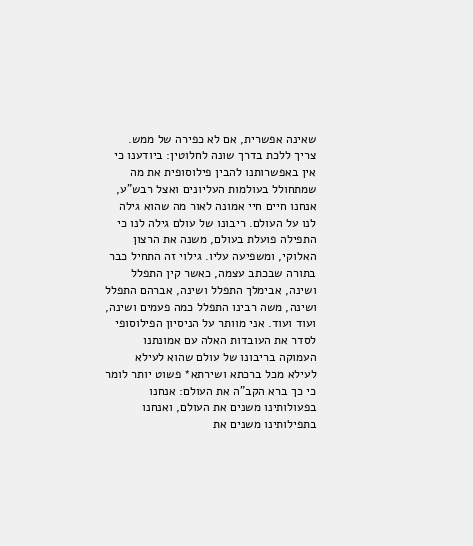שאינה אפשרית, אם לא כפירה של ממש.
צריך ללכת בדרך שונה לחלוטין: ביודענו כי אין באפשרותנו להבין פילוסופית את מה שמתחולל בעולמות העליונים ואצל רבש"ע, אנחנו חיים חיי אמונה לאור מה שהוא גילה לנו על העולם. ריבונו של עולם גילה לנו כי התפילה פועלת בעולם, משנה את הרצון האלוקי, ומשפיעה עליו. גילוי זה התחיל כבר בתורה שבכתב עצמה, כאשר קין התפלל ושינה, אבימלך התפלל ושינה, אברהם התפלל ושינה, משה רבינו התפלל כמה פעמים ושינה, ועוד ועוד. אני מוותר על הניסיון הפילוסופי לסדר את העובדות האלה עם אמונתנו העמוקה בריבונו של עולם שהוא לעילא לעילא מכל ברכתא ושירתא* פשוט יותר לומר כי כך ברא הקב"ה את העולם: אנחנו בפעולותינו משנים את העולם, ואנחנו בתפילותינו משנים את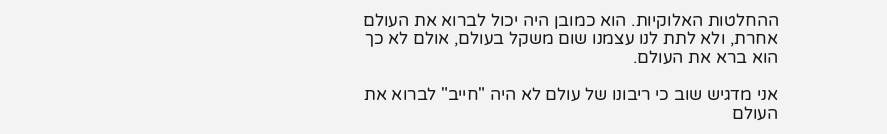ההחלטות האלוקיות. הוא כמובן היה יכול לברוא את העולם אחרת, ולא לתת לנו עצמנו שום משקל בעולם, אולם לא כך הוא ברא את העולם.

אני מדגיש שוב כי ריבונו של עולם לא היה "חייב" לברוא את העולם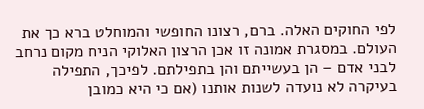לפי החוקים האלה. ברם, רצונו החופשי והמוחלט ברא כך את העולם. במסגרת אמונה זו אכן הרצון האלוקי הניח מקום נרחב לבני אדם – הן בעשייתם והן בתפילתם. לפיכך, התפילה בעיקרה לא נועדה לשנות אותנו (אם כי היא כמובן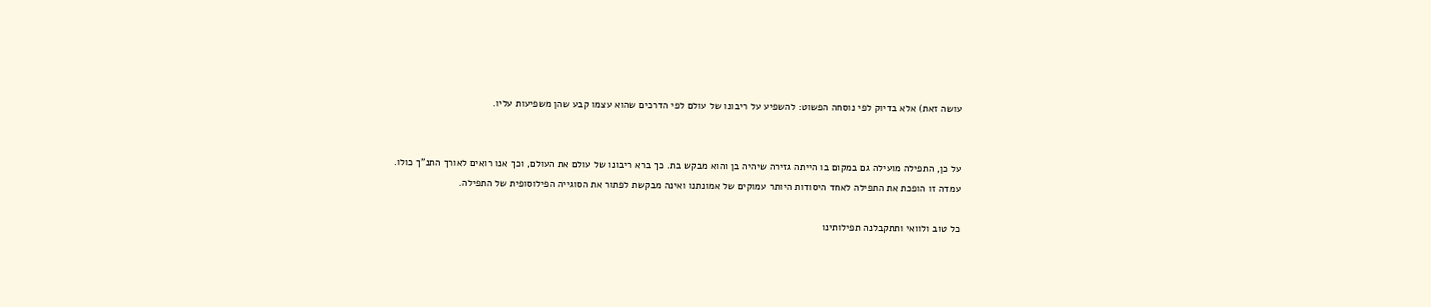עושה זאת) אלא בדיוק לפי נוסחה הפשוט: להשפיע על ריבונו של עולם לפי הדרכים שהוא עצמו קבע שהן משפיעות עליו.


על כן, התפילה מועילה גם במקום בו הייתה גזירה שיהיה בן והוא מבקש בת. כך ברא ריבונו של עולם את העולם, וכך אנו רואים לאורך התנ"ך כולו.
עמדה זו הופכת את התפילה לאחד היסודות היותר עמוקים של אמונתנו ואינה מבקשת לפתור את הסוגייה הפילוסופית של התפילה.

כל טוב ולוואי ותתקבלנה תפילותינו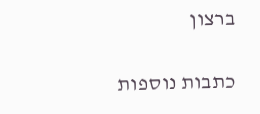ברצון

כתבות נוספות